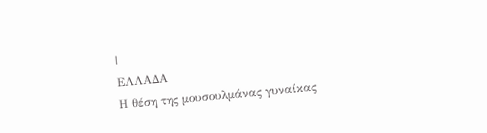|
ΕΛΛΑΔΑ
Η θέση της μουσουλμάνας γυναίκας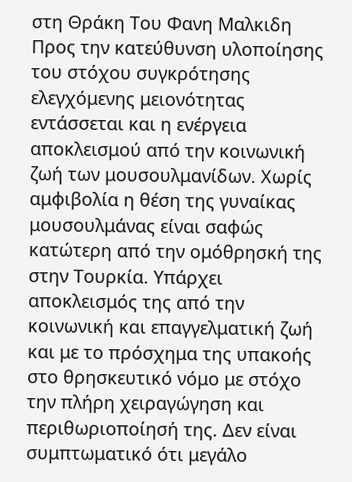στη Θράκη Του Φανη Μαλκιδη Προς την κατεύθυνση υλοποίησης του στόχου συγκρότησης ελεγχόμενης μειονότητας εντάσσεται και η ενέργεια αποκλεισμού από την κοινωνική ζωή των μουσουλμανίδων. Χωρίς αμφιβολία η θέση της γυναίκας μουσουλμάνας είναι σαφώς κατώτερη από την ομόθρησκή της στην Τουρκία. Υπάρχει αποκλεισμός της από την κοινωνική και επαγγελματική ζωή και με το πρόσχημα της υπακοής στο θρησκευτικό νόμο με στόχο την πλήρη χειραγώγηση και περιθωριοποίησή της. Δεν είναι συμπτωματικό ότι μεγάλο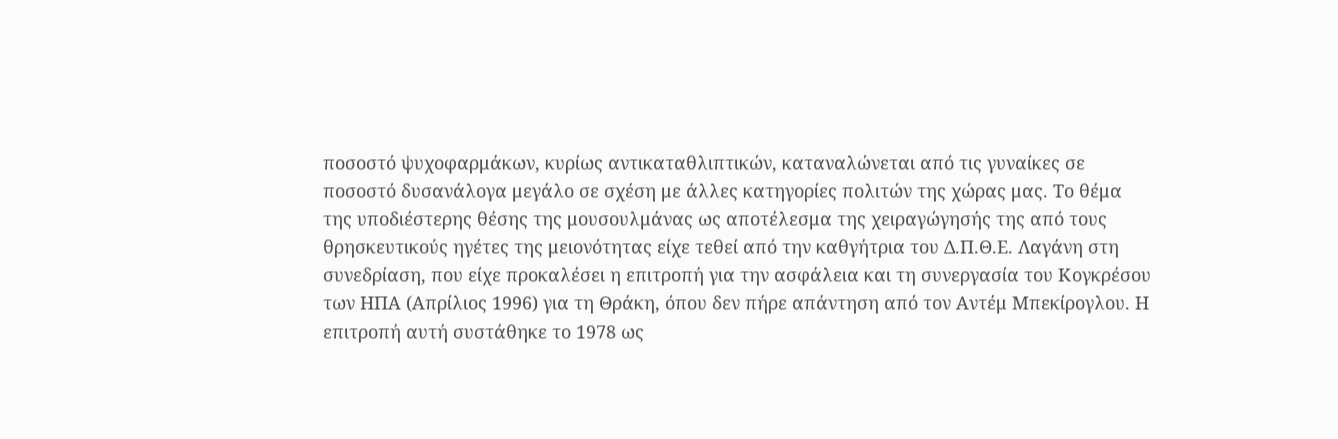ποσοστό ψυχοφαρμάκων, κυρίως αντικαταθλιπτικών, καταναλώνεται από τις γυναίκες σε ποσοστό δυσανάλογα μεγάλο σε σχέση με άλλες κατηγορίες πολιτών της χώρας μας. Το θέμα της υποδιέστερης θέσης της μουσουλμάνας ως αποτέλεσμα της χειραγώγησής της από τους θρησκευτικούς ηγέτες της μειονότητας είχε τεθεί από την καθγήτρια του Δ.Π.Θ.Ε. Λαγάνη στη συνεδρίαση, που είχε προκαλέσει η επιτροπή για την ασφάλεια και τη συνεργασία του Κογκρέσου των ΗΠΑ (Απρίλιος 1996) για τη Θράκη, όπου δεν πήρε απάντηση από τον Αντέμ Μπεκίρογλου. Η επιτροπή αυτή συστάθηκε το 1978 ως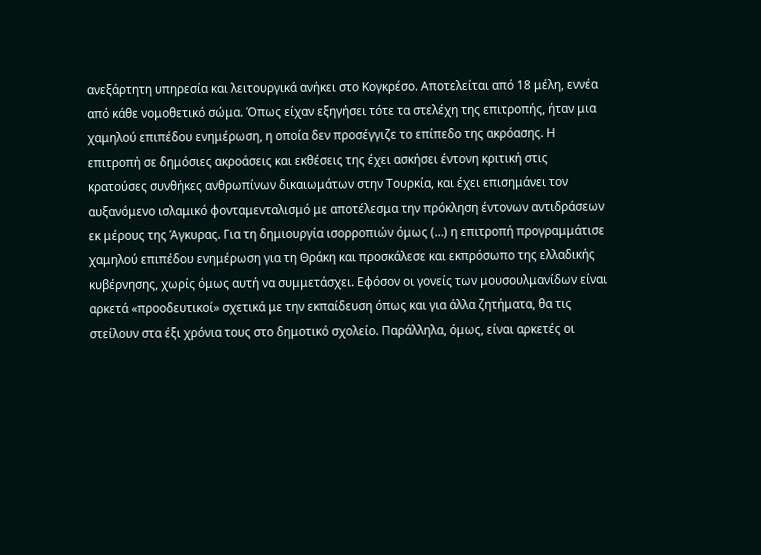ανεξάρτητη υπηρεσία και λειτουργικά ανήκει στο Κογκρέσο. Αποτελείται από 18 μέλη, εννέα από κάθε νομοθετικό σώμα. Όπως είχαν εξηγήσει τότε τα στελέχη της επιτροπής, ήταν μια χαμηλού επιπέδου ενημέρωση, η οποία δεν προσέγγιζε το επίπεδο της ακρόασης. Η επιτροπή σε δημόσιες ακροάσεις και εκθέσεις της έχει ασκήσει έντονη κριτική στις κρατούσες συνθήκες ανθρωπίνων δικαιωμάτων στην Τουρκία, και έχει επισημάνει τον αυξανόμενο ισλαμικό φονταμενταλισμό με αποτέλεσμα την πρόκληση έντονων αντιδράσεων εκ μέρους της Άγκυρας. Για τη δημιουργία ισορροπιών όμως (…) η επιτροπή προγραμμάτισε χαμηλού επιπέδου ενημέρωση για τη Θράκη και προσκάλεσε και εκπρόσωπο της ελλαδικής κυβέρνησης, χωρίς όμως αυτή να συμμετάσχει. Εφόσον οι γονείς των μουσουλμανίδων είναι αρκετά «προοδευτικοί» σχετικά με την εκπαίδευση όπως και για άλλα ζητήματα, θα τις στείλουν στα έξι χρόνια τους στο δημοτικό σχολείο. Παράλληλα, όμως, είναι αρκετές οι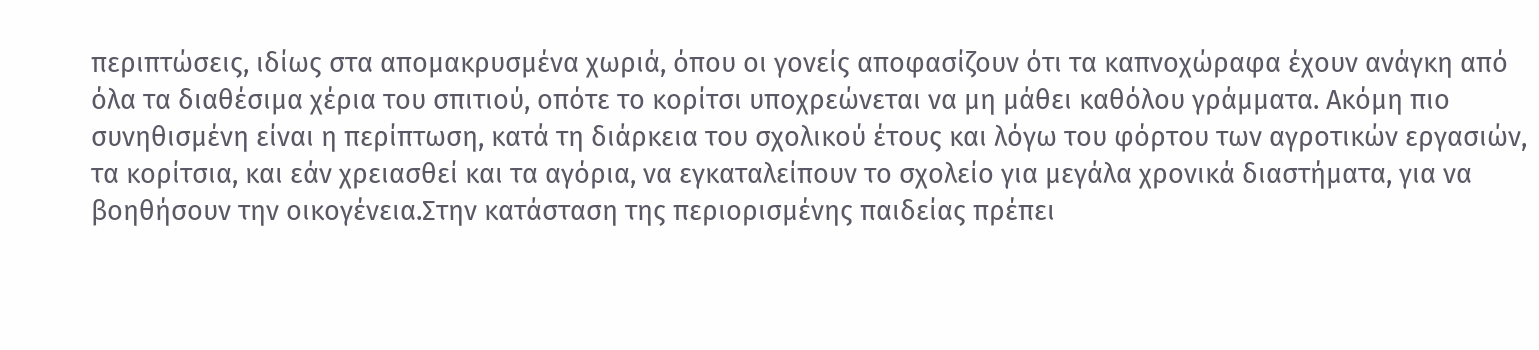περιπτώσεις, ιδίως στα απομακρυσμένα χωριά, όπου οι γονείς αποφασίζουν ότι τα καπνοχώραφα έχουν ανάγκη από όλα τα διαθέσιμα χέρια του σπιτιού, οπότε το κορίτσι υποχρεώνεται να μη μάθει καθόλου γράμματα. Ακόμη πιο συνηθισμένη είναι η περίπτωση, κατά τη διάρκεια του σχολικού έτους και λόγω του φόρτου των αγροτικών εργασιών, τα κορίτσια, και εάν χρειασθεί και τα αγόρια, να εγκαταλείπουν το σχολείο για μεγάλα χρονικά διαστήματα, για να βοηθήσουν την οικογένεια.Στην κατάσταση της περιορισμένης παιδείας πρέπει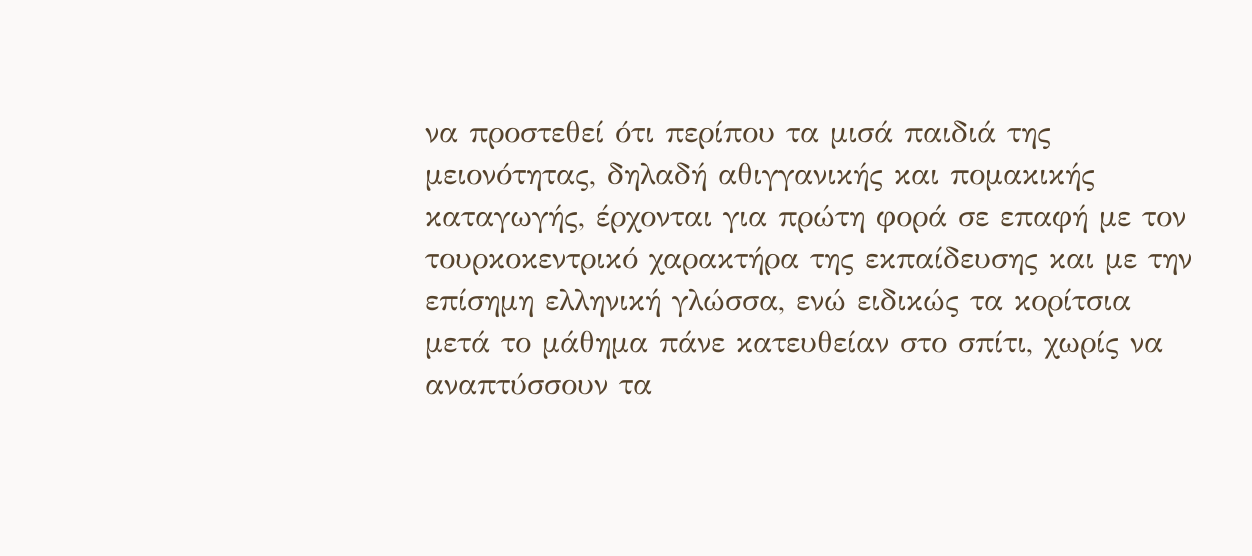να προστεθεί ότι περίπου τα μισά παιδιά της μειονότητας, δηλαδή αθιγγανικής και πομακικής καταγωγής, έρχονται για πρώτη φορά σε επαφή με τον τουρκοκεντρικό χαρακτήρα της εκπαίδευσης και με την επίσημη ελληνική γλώσσα, ενώ ειδικώς τα κορίτσια μετά το μάθημα πάνε κατευθείαν στο σπίτι, χωρίς να αναπτύσσουν τα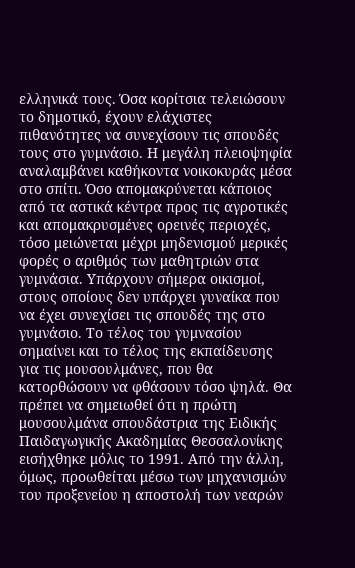ελληνικά τους. Όσα κορίτσια τελειώσουν το δημοτικό, έχουν ελάχιστες πιθανότητες να συνεχίσουν τις σπουδές τους στο γυμνάσιο. Η μεγάλη πλειοψηφία αναλαμβάνει καθήκοντα νοικοκυράς μέσα στο σπίτι. Όσο απομακρύνεται κάποιος από τα αστικά κέντρα προς τις αγροτικές και απομακρυσμένες ορεινές περιοχές, τόσο μειώνεται μέχρι μηδενισμού μερικές φορές ο αριθμός των μαθητριών στα γυμνάσια. Υπάρχουν σήμερα οικισμοί, στους οποίους δεν υπάρχει γυναίκα που να έχει συνεχίσει τις σπουδές της στο γυμνάσιο. Το τέλος του γυμνασίου σημαίνει και το τέλος της εκπαίδευσης για τις μουσουλμάνες, που θα κατορθώσουν να φθάσουν τόσο ψηλά. Θα πρέπει να σημειωθεί ότι η πρώτη μουσουλμάνα σπουδάστρια της Ειδικής Παιδαγωγικής Ακαδημίας Θεσσαλονίκης εισήχθηκε μόλις το 1991. Από την άλλη, όμως, προωθείται μέσω των μηχανισμών του προξενείου η αποστολή των νεαρών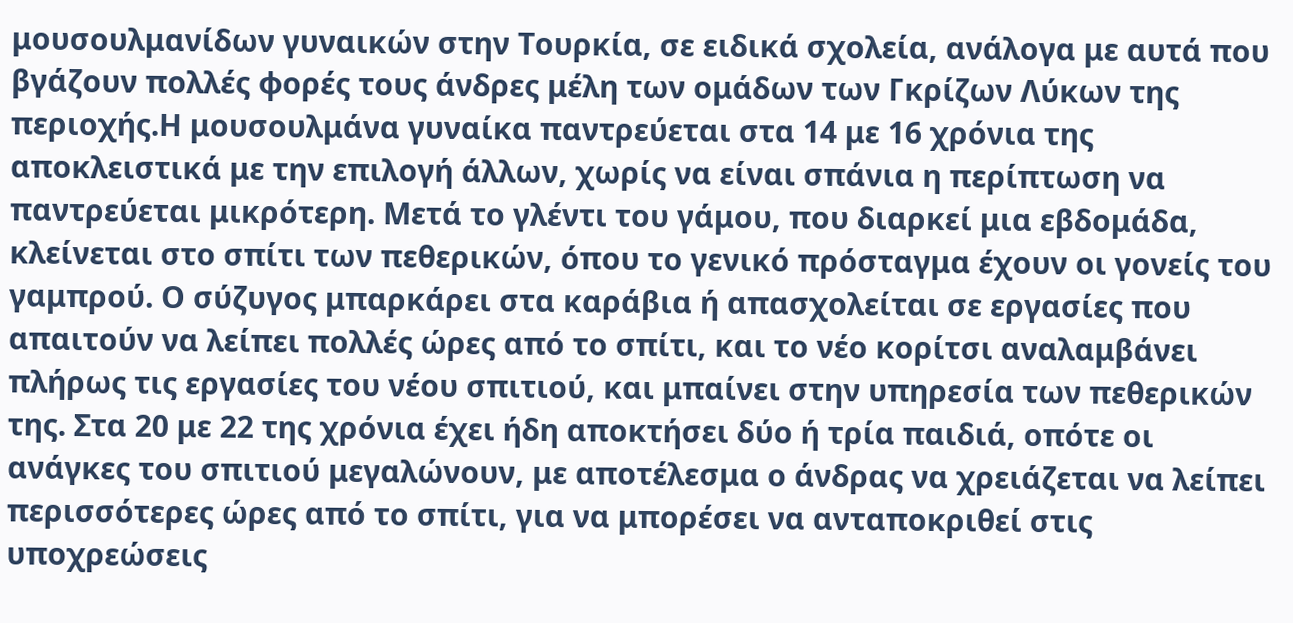μουσουλμανίδων γυναικών στην Τουρκία, σε ειδικά σχολεία, ανάλογα με αυτά που βγάζουν πολλές φορές τους άνδρες μέλη των ομάδων των Γκρίζων Λύκων της περιοχής.Η μουσουλμάνα γυναίκα παντρεύεται στα 14 με 16 χρόνια της αποκλειστικά με την επιλογή άλλων, χωρίς να είναι σπάνια η περίπτωση να παντρεύεται μικρότερη. Μετά το γλέντι του γάμου, που διαρκεί μια εβδομάδα, κλείνεται στο σπίτι των πεθερικών, όπου το γενικό πρόσταγμα έχουν οι γονείς του γαμπρού. Ο σύζυγος μπαρκάρει στα καράβια ή απασχολείται σε εργασίες που απαιτούν να λείπει πολλές ώρες από το σπίτι, και το νέο κορίτσι αναλαμβάνει πλήρως τις εργασίες του νέου σπιτιού, και μπαίνει στην υπηρεσία των πεθερικών της. Στα 20 με 22 της χρόνια έχει ήδη αποκτήσει δύο ή τρία παιδιά, οπότε οι ανάγκες του σπιτιού μεγαλώνουν, με αποτέλεσμα ο άνδρας να χρειάζεται να λείπει περισσότερες ώρες από το σπίτι, για να μπορέσει να ανταποκριθεί στις υποχρεώσεις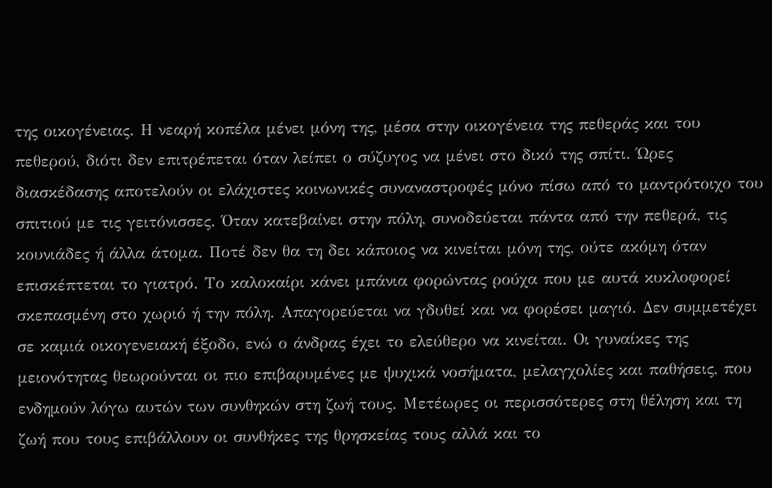της οικογένειας. Η νεαρή κοπέλα μένει μόνη της, μέσα στην οικογένεια της πεθεράς και του πεθερού, διότι δεν επιτρέπεται όταν λείπει ο σύζυγος να μένει στο δικό της σπίτι. Ώρες διασκέδασης αποτελούν οι ελάχιστες κοινωνικές συναναστροφές μόνο πίσω από το μαντρότοιχο του σπιτιού με τις γειτόνισσες. Όταν κατεβαίνει στην πόλη, συνοδεύεται πάντα από την πεθερά, τις κουνιάδες ή άλλα άτομα. Ποτέ δεν θα τη δει κάποιος να κινείται μόνη της, ούτε ακόμη όταν επισκέπτεται το γιατρό. Το καλοκαίρι κάνει μπάνια φορώντας ρούχα που με αυτά κυκλοφορεί σκεπασμένη στο χωριό ή την πόλη. Απαγορεύεται να γδυθεί και να φορέσει μαγιό. Δεν συμμετέχει σε καμιά οικογενειακή έξοδο, ενώ ο άνδρας έχει το ελεύθερο να κινείται. Οι γυναίκες της μειονότητας θεωρούνται οι πιο επιβαρυμένες με ψυχικά νοσήματα, μελαγχολίες και παθήσεις, που ενδημούν λόγω αυτών των συνθηκών στη ζωή τους. Μετέωρες οι περισσότερες στη θέληση και τη ζωή που τους επιβάλλουν οι συνθήκες της θρησκείας τους αλλά και το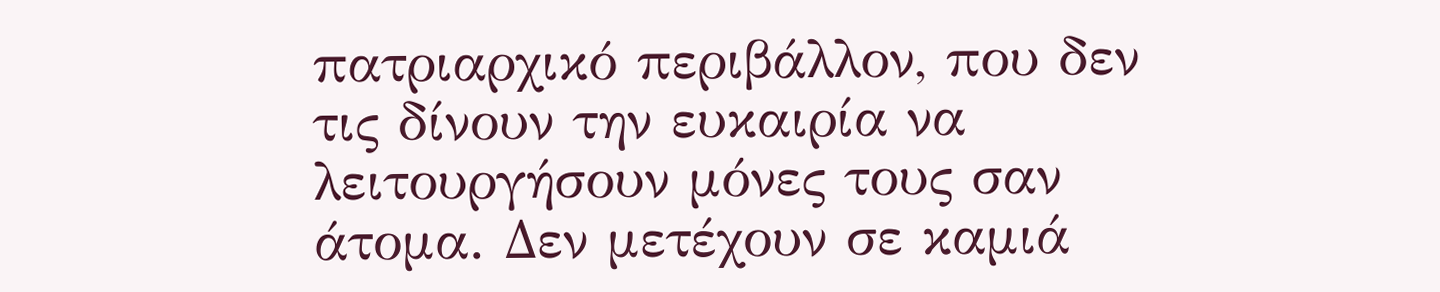πατριαρχικό περιβάλλον, που δεν τις δίνουν την ευκαιρία να λειτουργήσουν μόνες τους σαν άτομα. Δεν μετέχουν σε καμιά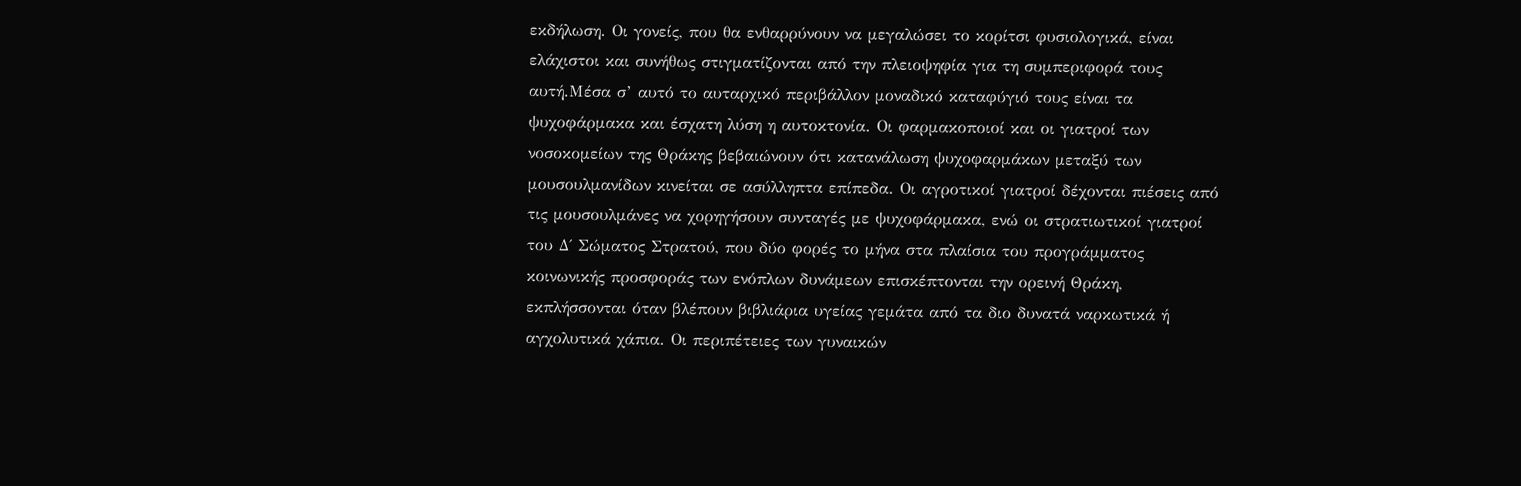εκδήλωση. Οι γονείς, που θα ενθαρρύνουν να μεγαλώσει το κορίτσι φυσιολογικά, είναι ελάχιστοι και συνήθως στιγματίζονται από την πλειοψηφία για τη συμπεριφορά τους αυτή.Μέσα σ’ αυτό το αυταρχικό περιβάλλον μοναδικό καταφύγιό τους είναι τα ψυχοφάρμακα και έσχατη λύση η αυτοκτονία. Οι φαρμακοποιοί και οι γιατροί των νοσοκομείων της Θράκης βεβαιώνουν ότι κατανάλωση ψυχοφαρμάκων μεταξύ των μουσουλμανίδων κινείται σε ασύλληπτα επίπεδα. Οι αγροτικοί γιατροί δέχονται πιέσεις από τις μουσουλμάνες να χορηγήσουν συνταγές με ψυχοφάρμακα, ενώ οι στρατιωτικοί γιατροί του Δ΄ Σώματος Στρατού, που δύο φορές το μήνα στα πλαίσια του προγράμματος κοινωνικής προσφοράς των ενόπλων δυνάμεων επισκέπτονται την ορεινή Θράκη, εκπλήσσονται όταν βλέπουν βιβλιάρια υγείας γεμάτα από τα διο δυνατά ναρκωτικά ή αγχολυτικά χάπια. Οι περιπέτειες των γυναικών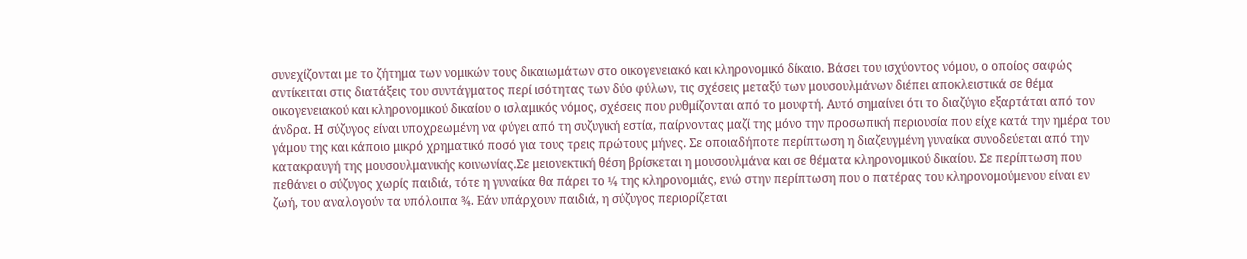συνεχίζονται με το ζήτημα των νομικών τους δικαιωμάτων στο οικογενειακό και κληρονομικό δίκαιο. Βάσει του ισχύοντος νόμου, ο οποίος σαφώς αντίκειται στις διατάξεις του συντάγματος περί ισότητας των δύο φύλων, τις σχέσεις μεταξύ των μουσουλμάνων διέπει αποκλειστικά σε θέμα οικογενειακού και κληρονομικού δικαίου ο ισλαμικός νόμος, σχέσεις που ρυθμίζονται από το μουφτή. Αυτό σημαίνει ότι το διαζύγιο εξαρτάται από τον άνδρα. Η σύζυγος είναι υποχρεωμένη να φύγει από τη συζυγική εστία, παίρνοντας μαζί της μόνο την προσωπική περιουσία που είχε κατά την ημέρα του γάμου της και κάποιο μικρό χρηματικό ποσό για τους τρεις πρώτους μήνες. Σε οποιαδήποτε περίπτωση η διαζευγμένη γυναίκα συνοδεύεται από την κατακραυγή της μουσουλμανικής κοινωνίας.Σε μειονεκτική θέση βρίσκεται η μουσουλμάνα και σε θέματα κληρονομικού δικαίου. Σε περίπτωση που πεθάνει ο σύζυγος χωρίς παιδιά, τότε η γυναίκα θα πάρει το ¼ της κληρονομιάς, ενώ στην περίπτωση που ο πατέρας του κληρονομούμενου είναι εν ζωή, του αναλογούν τα υπόλοιπα ¾. Εάν υπάρχουν παιδιά, η σύζυγος περιορίζεται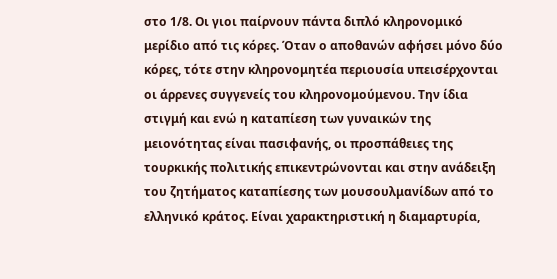στο 1/8. Οι γιοι παίρνουν πάντα διπλό κληρονομικό μερίδιο από τις κόρες. Όταν ο αποθανών αφήσει μόνο δύο κόρες, τότε στην κληρονομητέα περιουσία υπεισέρχονται οι άρρενες συγγενείς του κληρονομούμενου. Την ίδια στιγμή και ενώ η καταπίεση των γυναικών της μειονότητας είναι πασιφανής, οι προσπάθειες της τουρκικής πολιτικής επικεντρώνονται και στην ανάδειξη του ζητήματος καταπίεσης των μουσουλμανίδων από το ελληνικό κράτος. Είναι χαρακτηριστική η διαμαρτυρία,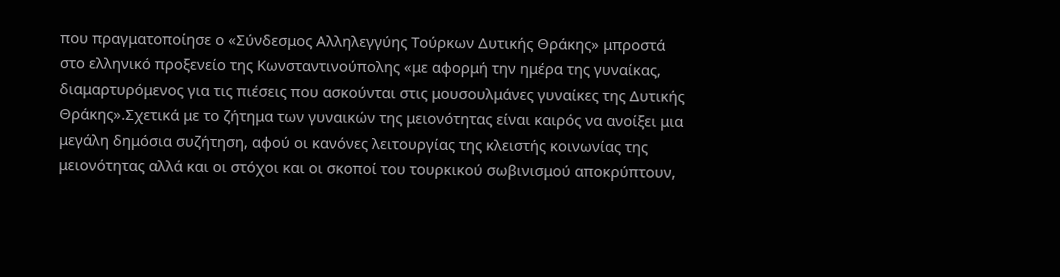που πραγματοποίησε ο «Σύνδεσμος Αλληλεγγύης Τούρκων Δυτικής Θράκης» μπροστά στο ελληνικό προξενείο της Κωνσταντινούπολης «με αφορμή την ημέρα της γυναίκας, διαμαρτυρόμενος για τις πιέσεις που ασκούνται στις μουσουλμάνες γυναίκες της Δυτικής Θράκης».Σχετικά με το ζήτημα των γυναικών της μειονότητας είναι καιρός να ανοίξει μια μεγάλη δημόσια συζήτηση, αφού οι κανόνες λειτουργίας της κλειστής κοινωνίας της μειονότητας αλλά και οι στόχοι και οι σκοποί του τουρκικού σωβινισμού αποκρύπτουν,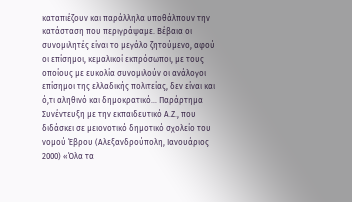καταπιέζουν και παράλληλα υποθάλπουν την κατάσταση που περιγράψαμε. Βέβαια οι συνομιλητές είναι το μεγάλο ζητούμενο, αφού οι επίσημοι, κεμαλικοί εκπρόσωποι, με τους οποίους με ευκολία συνομιλούν οι ανάλογοι επίσημοι της ελλαδικής πολιτείας, δεν είναι και ό,τι αληθινό και δημοκρατικό… Παράρτημα Συνέντευξη με την εκπαιδευτικό Α.Ζ., που διδάσκει σε μειονοτικό δημοτικό σχολείο του νομού Έβρου (Αλεξανδρούπολη, Ιανουάριος 2000) «Όλα τα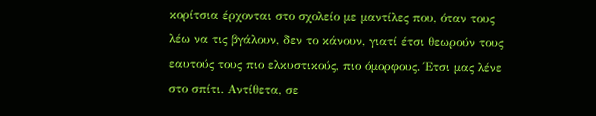κορίτσια έρχονται στο σχολείο με μαντίλες που, όταν τους λέω να τις βγάλουν, δεν το κάνουν, γιατί έτσι θεωρούν τους εαυτούς τους πιο ελκυστικούς, πιο όμορφους. Έτσι μας λένε στο σπίτι. Αντίθετα, σε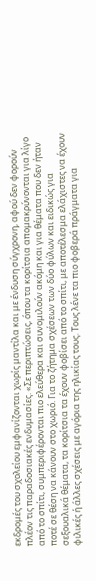εκδρομές του σχολείου εμφανίζονται χωρίς μαντίλα και με ένδυση σύγχρονη, αφού δεν φορούν πλέον τις παραδοσιακές ενδυμασίες. «Σε περιπτώσεις, όπου τα κορίτσια απομακρύνονται για λίγο από το σπίτι, συμπεριφέρονται πιο ελεύθερα και συνομιλούν ακόμη και για θέματα που δεν ήταν ποτέ σε θέση να κάνουν στο χωριό. Για το ζήτημα σχέσεων των δύο φύλων και ειδικώς για σεξουαλικά θέματα, τα κορίτσια τα έχουν φοβίσει από το σπίτι, με αποτέλεσμα ελάχιστες να έχουν φιλικές ή άλλες σχέσεις με αγόρια της ηλικίας τους. Τους λένε τα πιο φοβερά πράγματα για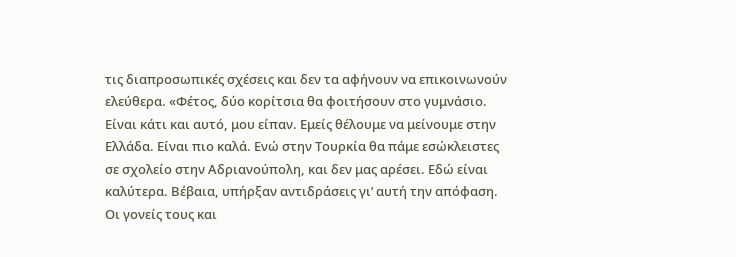τις διαπροσωπικές σχέσεις και δεν τα αφήνουν να επικοινωνούν ελεύθερα. «Φέτος, δύο κορίτσια θα φοιτήσουν στο γυμνάσιο. Είναι κάτι και αυτό, μου είπαν. Εμείς θέλουμε να μείνουμε στην Ελλάδα. Είναι πιο καλά. Ενώ στην Τουρκία θα πάμε εσώκλειστες σε σχολείο στην Αδριανούπολη, και δεν μας αρέσει. Εδώ είναι καλύτερα. Βέβαια, υπήρξαν αντιδράσεις γι’ αυτή την απόφαση. Οι γονείς τους και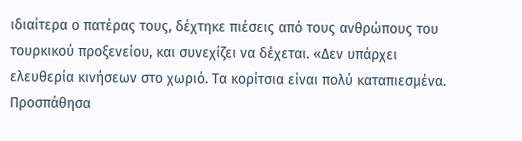ιδιαίτερα ο πατέρας τους, δέχτηκε πιέσεις από τους ανθρώπους του τουρκικού προξενείου, και συνεχίζει να δέχεται. «Δεν υπάρχει ελευθερία κινήσεων στο χωριό. Τα κορίτσια είναι πολύ καταπιεσμένα. Προσπάθησα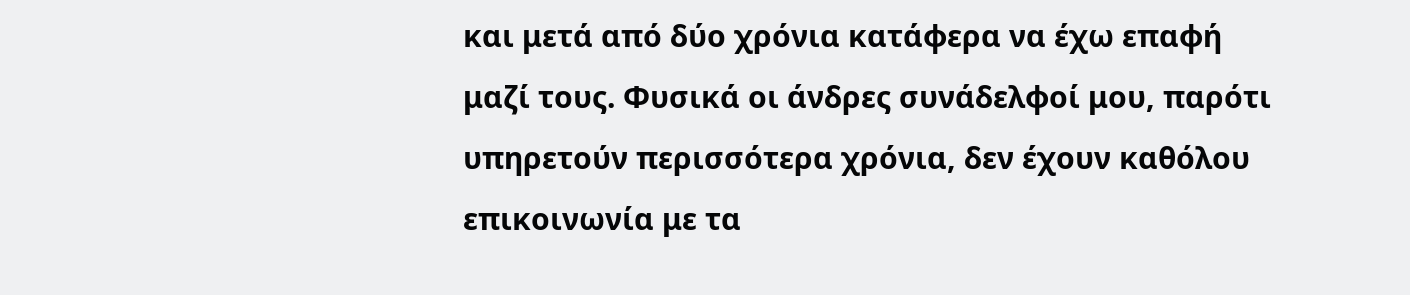και μετά από δύο χρόνια κατάφερα να έχω επαφή μαζί τους. Φυσικά οι άνδρες συνάδελφοί μου, παρότι υπηρετούν περισσότερα χρόνια, δεν έχουν καθόλου επικοινωνία με τα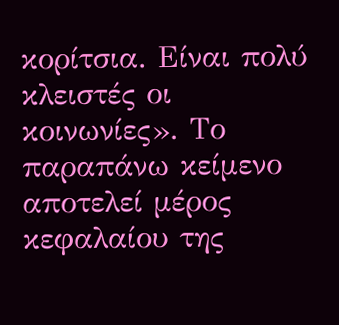κορίτσια. Είναι πολύ κλειστές οι κοινωνίες». Το παραπάνω κείμενο αποτελεί μέρος κεφαλαίου της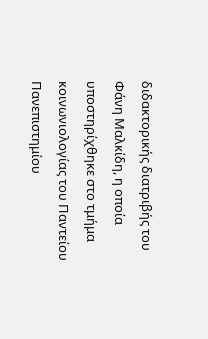διδακτορικής διατριβής του Φάνη Μαλκίδη, η οποία υποστηρίχθηκε στο τμήμα κοινωνιολογίας του Παντείου Πανεπιστημίου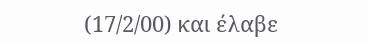(17/2/00) και έλαβε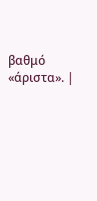βαθμό «άριστα». |